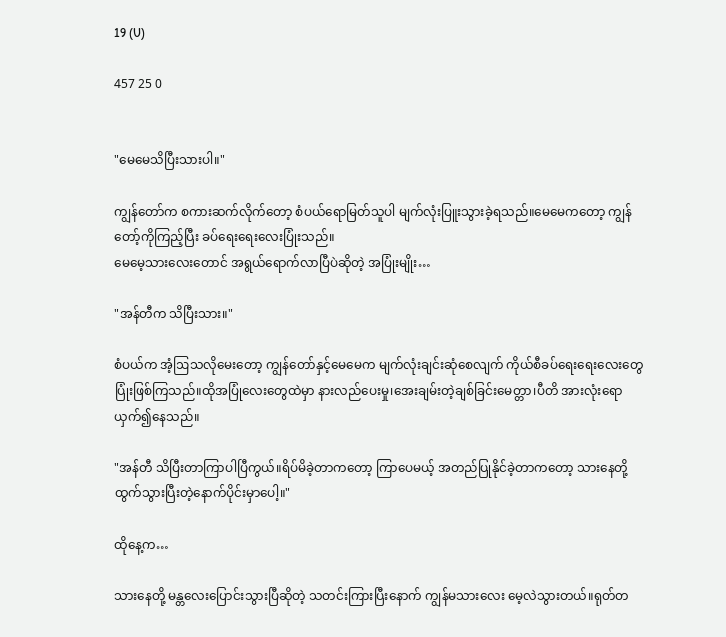19 (U)

457 25 0


"မေမေသိပြီးသားပါ။"

ကျွန်တော်က စကားဆက်လိုက်တော့ စံပယ်ရောမြတ်သူပါ မျက်လုံးပြူးသွားခဲ့ရသည်။မေမေကတော့ ကျွန်တော့်ကိုကြည့်ပြီး ခပ်ရေးရေးလေးပြုံးသည်။
မေမေ့သားလေးတောင် အရွယ်ရောက်လာပြီပဲဆိုတဲ့ အပြုံးမျိုး…

"အန်တီက သိပြီးသား။"

စံပယ်က အံ့ဩသလိုမေးတော့ ကျွန်တော်နှင့်မေမေက မျက်လုံးချင်းဆုံစေလျက် ကိုယ်စီခပ်ရေးရေးလေးတွေပြုံးဖြစ်ကြသည်။ထိုအပြုံလေးတွေထဲမှာ နားလည်ပေးမှု၊အေးချမ်းတဲ့ချစ်ခြင်းမေတ္တာ၊ပီတိ အားလုံးရောယှက်၍နေသည်။

"အန်တီ သိပြီးတာကြာပါပြီကွယ်။ရိပ်မိခဲ့တာကတော့ ကြာပေမယ့် အတည်ပြုနိုင်ခဲ့တာကတော့ သားနေတို့ ထွက်သွားပြီးတဲ့နောက်ပိုင်းမှာပေါ့။"

ထိုနေ့က…

သားနေတို့ မန္တလေးပြောင်းသွားပြီဆိုတဲ့ သတင်းကြားပြီးနောက် ကျွန်မသားလေး မေ့လဲသွားတယ်။ရုတ်တ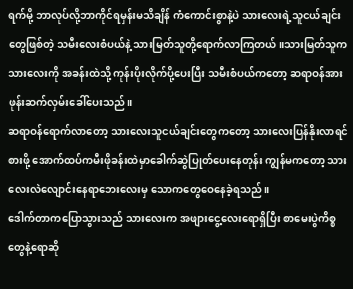ရက်မို့ ဘာလုပ်လို့ဘာကိုင်ရမှန်းမသိချိန် ကံကောင်းစွာနဲ့ပဲ သားလေးရဲ့သူငယ်ချင်းတွေဖြစ်တဲ့ သမီးလေးစံပယ်နဲ့ သားမြတ်သူတို့ရောက်လာကြတယ်။သားမြတ်သူက သားလေးကို အခန်းထဲသို့ ကုန်းပိုးလိုက်ပို့ပေးပြီး သမီးစံပယ်ကတော့ ဆရာဝန်အားဖုန်းဆက်လှမ်းခေါ်ပေးသည်။
ဆရာဝန်ရောက်လာတော့ သားလေးသူငယ်ချင်းတွေကတော့ သားလေးပြန်နိုးလာရင် စားဖို့ အောက်ထပ်ကမီးဖိုခန်းထဲမှာခေါက်ဆွဲပြုတ်ပေးနေတုန်း ကျွန်မကတော့ သားလေးလဲလျောင်းနေရာဘေးလေးမှ သောကတွေဝေနေခဲ့ရသည်။
ဒေါက်တာကပြောသွားသည် သားလေးက အဖျားငွေ့လေးရောရှိပြီး စာမေးပွဲကိစ္စတွေနဲ့ရောဆို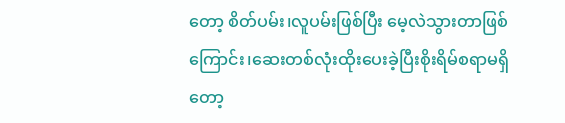တော့ စိတ်ပမ်း၊လူပမ်းဖြစ်ပြီး မေ့လဲသွားတာဖြစ်ကြောင်း၊ဆေးတစ်လုံးထိုးပေးခဲ့ပြီးစိုးရိမ်စရာမရှိတော့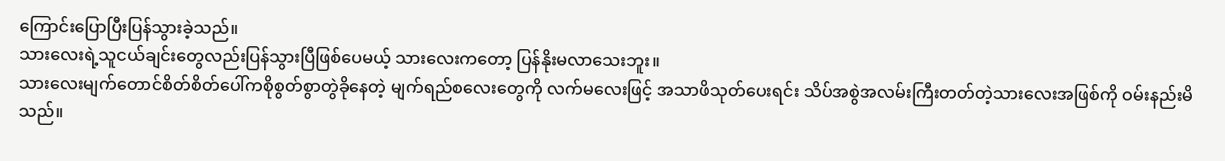ကြောင်းပြောပြီးပြန်သွားခဲ့သည်။
သားလေးရဲ့သူငယ်ချင်းတွေလည်းပြန်သွားပြီဖြစ်ပေမယ့် သားလေးကတော့ ပြန်နိုးမလာသေးဘူး။
သားလေးမျက်တောင်စိတ်စိတ်ပေါ်ကစိုစွတ်စွာတွဲခိုနေတဲ့ မျက်ရည်စလေးတွေကို လက်မလေးဖြင့် အသာဖိသုတ်ပေးရင်း သိပ်အစွဲအလမ်းကြီးတတ်တဲ့သားလေးအဖြစ်ကို ဝမ်းနည်းမိသည်။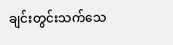ချင်းတွင်းသက်သေ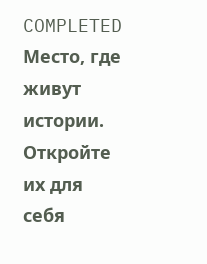COMPLETED Место, где живут истории. Откройте их для себя